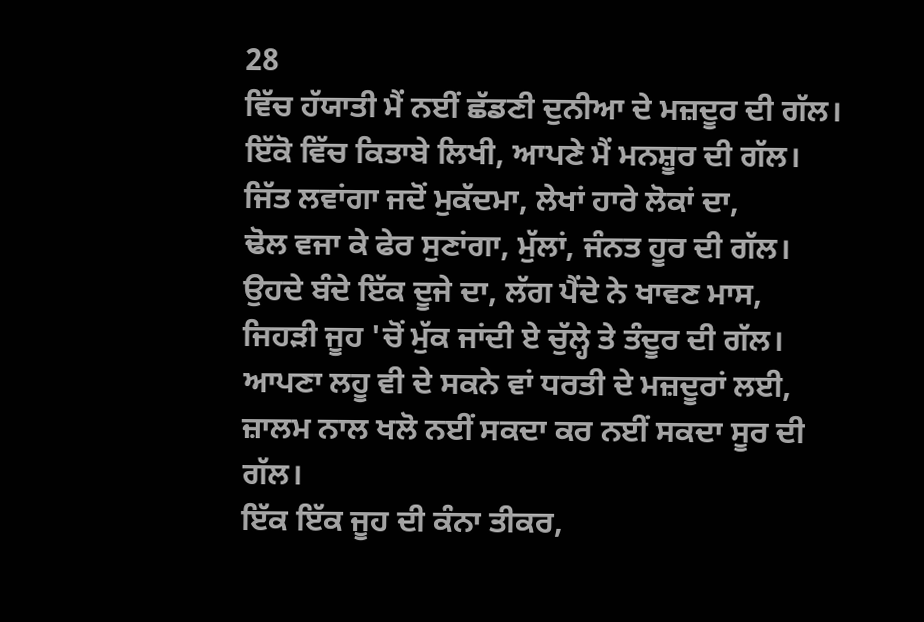28
ਵਿੱਚ ਹੱਯਾਤੀ ਮੈਂ ਨਈਂ ਛੱਡਣੀ ਦੁਨੀਆ ਦੇ ਮਜ਼ਦੂਰ ਦੀ ਗੱਲ।
ਇੱਕੋ ਵਿੱਚ ਕਿਤਾਬੇ ਲਿਖੀ, ਆਪਣੇ ਮੈਂ ਮਨਸ਼ੂਰ ਦੀ ਗੱਲ।
ਜਿੱਤ ਲਵਾਂਗਾ ਜਦੋਂ ਮੁਕੱਦਮਾ, ਲੇਖਾਂ ਹਾਰੇ ਲੋਕਾਂ ਦਾ,
ਢੋਲ ਵਜਾ ਕੇ ਫੇਰ ਸੁਣਾਂਗਾ, ਮੁੱਲਾਂ, ਜੰਨਤ ਹੂਰ ਦੀ ਗੱਲ।
ਉਹਦੇ ਬੰਦੇ ਇੱਕ ਦੂਜੇ ਦਾ, ਲੱਗ ਪੈਂਦੇ ਨੇ ਖਾਵਣ ਮਾਸ,
ਜਿਹੜੀ ਜੂਹ 'ਚੋਂ ਮੁੱਕ ਜਾਂਦੀ ਏ ਚੁੱਲ੍ਹੇ ਤੇ ਤੰਦੂਰ ਦੀ ਗੱਲ।
ਆਪਣਾ ਲਹੂ ਵੀ ਦੇ ਸਕਨੇ ਵਾਂ ਧਰਤੀ ਦੇ ਮਜ਼ਦੂਰਾਂ ਲਈ,
ਜ਼ਾਲਮ ਨਾਲ ਖਲੋ ਨਈਂ ਸਕਦਾ ਕਰ ਨਈਂ ਸਕਦਾ ਸੂਰ ਦੀ ਗੱਲ।
ਇੱਕ ਇੱਕ ਜੂਹ ਦੀ ਕੰਨਾ ਤੀਕਰ,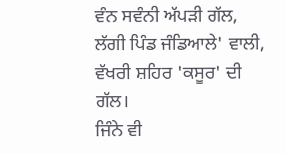ਵੰਨ ਸਵੰਨੀ ਅੱਪੜੀ ਗੱਲ,
ਲੱਗੀ ਪਿੰਡ ਜੰਡਿਆਲੇ' ਵਾਲੀ, ਵੱਖਰੀ ਸ਼ਹਿਰ 'ਕਸੂਰ' ਦੀ ਗੱਲ।
ਜਿੰਨੇ ਵੀ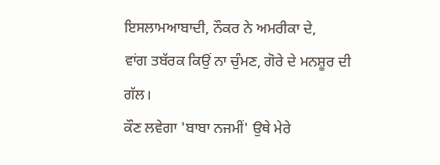ਇਸਲਾਮਆਬਾਦੀ, ਨੌਕਰ ਨੇ ਅਮਰੀਕਾ ਦੇ,
ਵਾਂਗ ਤਬੱਰਕ ਕਿਉਂ ਨਾ ਚੁੰਮਣ, ਗੋਰੇ ਦੇ ਮਨਸ਼ੂਰ ਦੀ ਗੱਲ।
ਕੌਣ ਲਵੇਗਾ 'ਬਾਬਾ ਨਜਮੀਂ' ਉਥੇ ਮੇਰੇ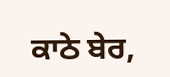ਕਾਠੇ ਬੇਰ,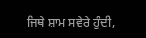ਜਿਥੇ ਸ਼ਾਮ ਸਵੇਰੇ ਹੁੰਦੀ,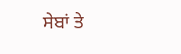ਸੇਬਾਂ ਤੇ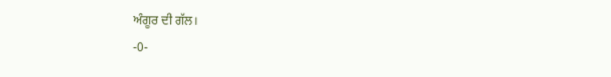ਅੰਗੂਰ ਦੀ ਗੱਲ।
-0-